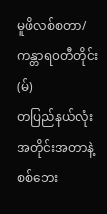မူဖိလစ်စတာ/ ကန္တာရ၀တီတိုင်း (မ်)
တပြည်နယ်လုံးအတိုင်းအတာနဲ့ စစ်ဘေး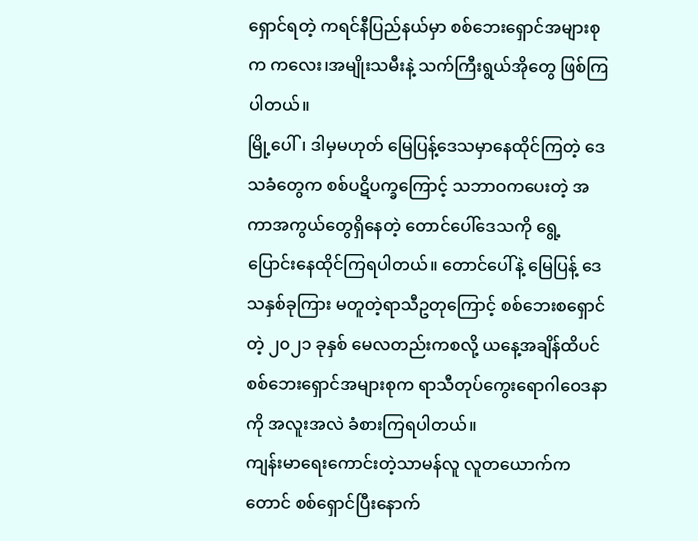ရှောင်ရတဲ့ ကရင်နီပြည်နယ်မှာ စစ်ဘေးရှောင်အများစုက ကလေး၊အမျိုးသမီးနဲ့ သက်ကြီးရွယ်အိုတွေ ဖြစ်ကြပါတယ်။
မြို့ပေါ်၊ ဒါမှမဟုတ် မြေပြန့်ဒေသမှာနေထိုင်ကြတဲ့ ဒေသခံတွေက စစ်ပဋိပက္ခကြောင့် သဘာဝကပေးတဲ့ အကာအကွယ်တွေရှိနေတဲ့ တောင်ပေါ်ဒေသကို ရွေ့ပြောင်းနေထိုင်ကြရပါတယ်။ တောင်ပေါ်နဲ့ မြေပြန့် ဒေသနှစ်ခုကြား မတူတဲ့ရာသီဥတုကြောင့် စစ်ဘေးစရှောင်တဲ့ ၂၀၂၁ ခုနှစ် မေလတည်းကစလို့ ယနေ့အချိန်ထိပင် စစ်ဘေးရှောင်အများစုက ရာသီတုပ်ကွေးရောဂါဝေဒနာကို အလူးအလဲ ခံစားကြရပါတယ်။
ကျန်းမာရေးကောင်းတဲ့သာမန်လူ လူတယောက်ကတောင် စစ်ရှောင်ပြီးနောက်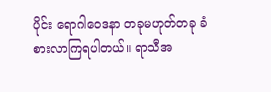ပိုင်း ရောဂါဝေဒနာ တခုမဟုတ်တခု ခံစားလာကြရပါတယ်။ ရာသီအ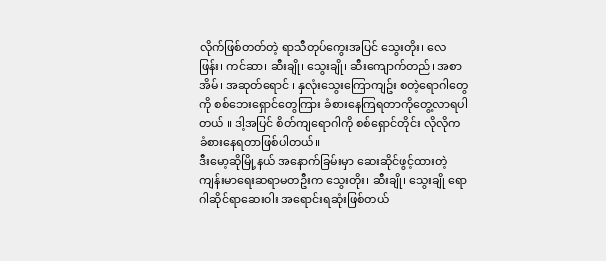လိုက်ဖြစ်တတ်တဲ့ ရာသီတုပ်ကွေးအပြင် သွေးတိုး၊ လေဖြန်း၊ ကင်ဆာ၊ ဆီးချို၊ သွေးချို၊ ဆီးကျောက်တည်၊ အစာအိမ်၊ အဆုတ်ရောင် ၊ နှလုံးသွေးကြောကျဥ်း စတဲ့ရောဂါတွေကို စစ်ဘေးရှောင်တွေကြား ခံစားနေကြရတာကိုတွေ့လာရပါတယ် ။ ဒါ့အပြင် စိတ်ကျရောဂါကို စစ်ရှောင်တိုင်း လိုလိုက ခံစားနေရတာဖြစ်ပါတယ်။
ဒီးမော့ဆိုမြို့နယ် အနောက်ခြမ်းမှာ ဆေးဆိုင်ဖွင့်ထားတဲ့ ကျန်းမာရေးဆရာမတဦးက သွေးတိုး၊ ဆီးချို၊ သွေးချို ရောဂါဆိုင်ရာဆေး၀ါး အရောင်းရဆုံးဖြစ်တယ်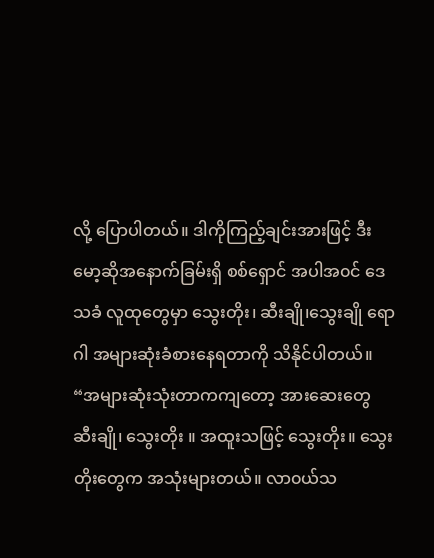လို့ ပြောပါတယ်။ ဒါကိုကြည့်ချင်းအားဖြင့် ဒီးမော့ဆိုအနောက်ခြမ်းရှိ စစ်ရှောင် အပါအ၀င် ဒေသခံ လူထုတွေမှာ သွေးတိုး၊ ဆီးချို၊သွေးချို ရောဂါ အများဆုံးခံစားနေရတာကို သိနိုင်ပါတယ်။
“အများဆုံးသုံးတာကကျတော့ အားဆေးတွေ ဆီးချို၊ သွေးတိုး ။ အထူးသဖြင့် သွေးတိုး။ သွေးတိုးတွေက အသုံးများတယ်။ လာ၀ယ်သ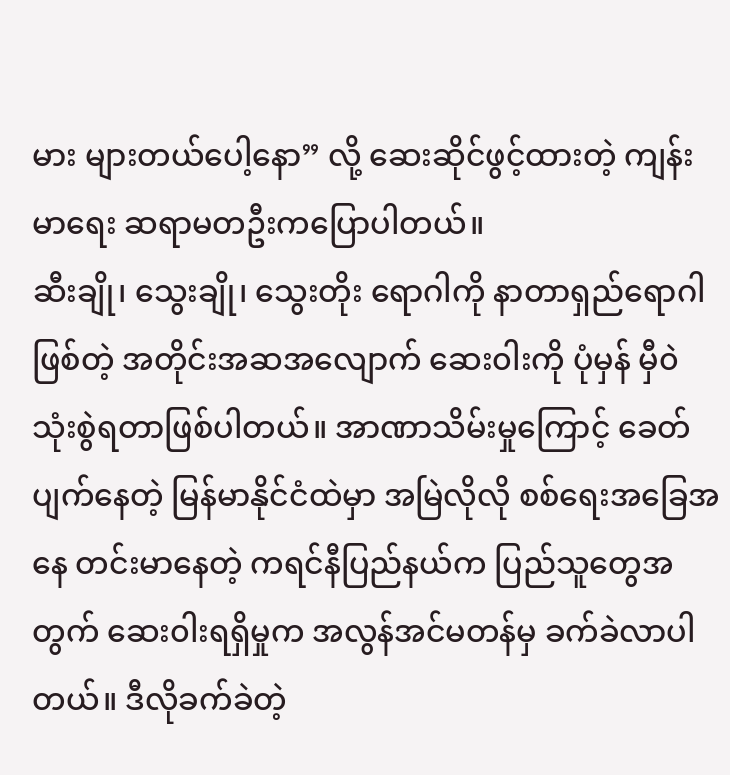မား များတယ်ပေါ့နော” လို့ ဆေးဆိုင်ဖွင့်ထားတဲ့ ကျန်းမာရေး ဆရာမတဦးကပြောပါတယ်။
ဆီးချို၊ သွေးချို၊ သွေးတိုး ရောဂါကို နာတာရှည်ရောဂါဖြစ်တဲ့ အတိုင်းအဆအလျောက် ဆေး၀ါးကို ပုံမှန် မှီ၀ဲသုံးစွဲရတာဖြစ်ပါတယ်။ အာဏာသိမ်းမှုကြောင့် ခေတ်ပျက်နေတဲ့ မြန်မာနိုင်ငံထဲမှာ အမြဲလိုလို စစ်ရေးအခြေအနေ တင်းမာနေတဲ့ ကရင်နီပြည်နယ်က ပြည်သူတွေအတွက် ဆေး၀ါးရရှိမှုက အလွန်အင်မတန်မှ ခက်ခဲလာပါတယ်။ ဒီလိုခက်ခဲတဲ့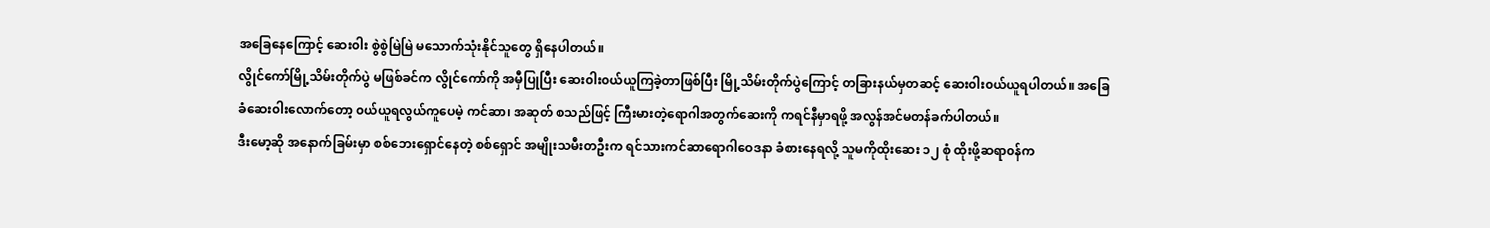အခြေနေကြောင့် ဆေး၀ါး စွဲစွဲမြဲမြဲ မသောက်သုံးနိုင်သူတွေ ရှိနေပါတယ်။
လွိုင်ကော်မြို့သိမ်းတိုက်ပွဲ မဖြစ်ခင်က လွိုင်ကော်ကို အမှီပြုပြီး ဆေး၀ါး၀ယ်ယူကြခဲ့တာဖြစ်ပြီး မြို့သိမ်းတိုက်ပွဲကြောင့် တခြားနယ်မှတဆင့် ဆေး၀ါး၀ယ်ယူရပါတယ်။ အခြေခံဆေး၀ါးလောက်တော့ ၀ယ်ယူရလွယ်ကူပေမဲ့ ကင်ဆာ၊ အဆုတ် စသည်ဖြင့် ကြီးမားတဲ့ရောဂါအတွက်ဆေးကို ကရင်နီမှာရဖို့ အလွန်အင်မတန်ခက်ပါတယ်။
ဒီးမော့ဆို အနောက်ခြမ်းမှာ စစ်ဘေးရှောင်နေတဲ့ စစ်ရှောင် အမျိုးသမီးတဦးက ရင်သားကင်ဆာရောဂါဝေဒနာ ခံစားနေရလို့ သူမကိုထိုးဆေး ၁၂ စုံ ထိုးဖို့ဆရာ၀န်က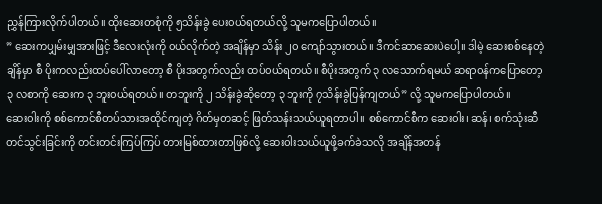ညွှန်ကြားလိုက်ပါတယ်။ ထိုးဆေးတစုံကို ၅သိန်းခွဲ ပေး၀ယ်ရတယ်လို့ သူမကပြောပါတယ်။
” ဆေးကပျှမ်းမျှအားဖြင့် ဒီလေးလုံးကို ၀ယ်လိုက်တဲ့ အချိန်မှာ သိန်း ၂၀ ကျော်သွားတယ်။ ဒီကင်ဆာဆေးပဲပေါ့။ ဒါမဲ့ ဆေးစစ်နေတဲ့ချိန်မှာ စီ ပိုးကလည်းထပ်ပေါ်လာတော့ စီ ပိုးအတွက်လည်း ထပ်၀ယ်ရတယ်။ စီပိုးအတွက် ၃ လသောက်ရမယ် ဆရာ၀န်ကပြောတော့ ၃ လစာကို ဆေးက ၃ ဘူး၀ယ်ရတယ်။ တဘူးကို ၂ သိန်းခွဲဆိုတော့ ၃ ဘူးကို ၇သိန်းခွဲပြန်ကျတယ်” လို့ သူမကပြောပါတယ်။
ဆေး၀ါးကို စစ်ကောင်စီတပ်သားအထိုင်ကျတဲ့ ဂိတ်မှတဆင့် ဖြတ်သန်းသယ်ယူရတာပါ။ စစ်ကောင်စီက ဆေး၀ါး၊ ဆန်၊ စက်သုံးဆီ တင်သွင်းခြင်းကို တင်းတင်းကြပ်ကြပ် တားမြစ်ထားတာဖြစ်လို့ ဆေး၀ါးသယ်ယူဖို့ခက်ခဲသလို အချိန်အတန်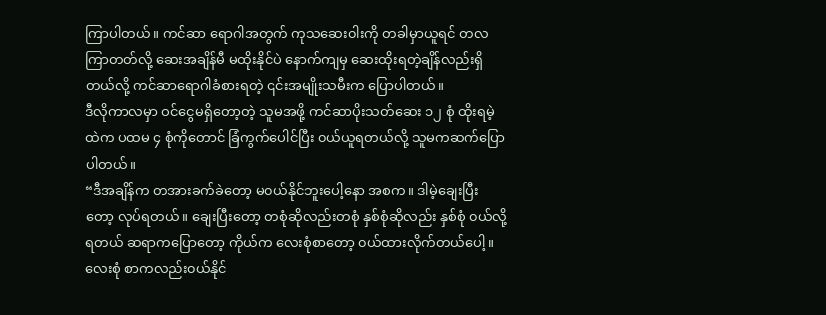ကြာပါတယ်။ ကင်ဆာ ရောဂါအတွက် ကုသဆေး၀ါးကို တခါမှာယူရင် တလ ကြာတတ်လို့ ဆေးအချိန်မီ မထိုးနိုင်ပဲ နောက်ကျမှ ဆေးထိုးရတဲ့ချိန်လည်းရှိတယ်လို့ ကင်ဆာရောဂါခံစားရတဲ့ ၎င်းအမျိုးသမီးက ပြောပါတယ်။
ဒီလိုကာလမှာ ဝင်ငွေမရှိတော့တဲ့ သူမအဖို့ ကင်ဆာပိုးသတ်ဆေး ၁၂ စုံ ထိုးရမဲ့ထဲက ပထမ ၄ စုံကိုတောင် ခြံကွက်ပေါင်ပြီး ၀ယ်ယူရတယ်လို့ သူမကဆက်ပြောပါတယ်။
“ဒီအချိန်က တအားခက်ခဲတော့ မ၀ယ်နိုင်ဘူးပေါ့နော အစက။ ဒါမဲ့ချေးပြီးတော့ လုပ်ရတယ်။ ချေးပြီးတော့ တစုံဆိုလည်းတစုံ နှစ်စုံဆိုလည်း နှစ်စုံ ၀ယ်လို့ရတယ် ဆရာကပြောတော့ ကိုယ်က လေးစုံစာတော့ ၀ယ်ထားလိုက်တယ်ပေါ့။ လေးစုံ စာကလည်း၀ယ်နိုင်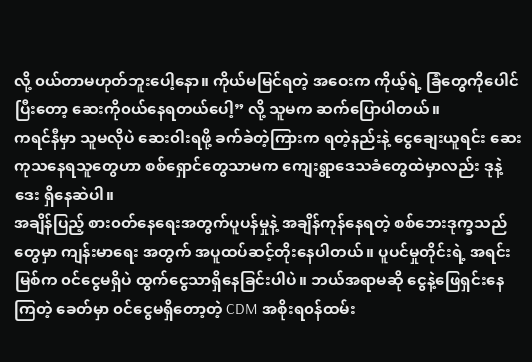လို့ ၀ယ်တာမဟုတ်ဘူးပေါ့နော။ ကိုယ်မမြင်ရတဲ့ အဝေးက ကိုယ့်ရဲ့ ခြံတွေကိုပေါင်ပြီးတော့ ဆေးကို၀ယ်နေရတယ်ပေါ့” လို့ သူမက ဆက်ပြောပါတယ်။
ကရင်နီမှာ သူမလိုပဲ ဆေး၀ါးရဖို့ ခက်ခဲတဲ့ကြားက ရတဲ့နည်းနဲ့ ငွေချေးယူရင်း ဆေးကုသနေရသူတွေဟာ စစ်ရှောင်တွေသာမက ကျေးရွာဒေသခံတွေထဲမှာလည်း ဒုနဲ့ဒေး ရှိနေဆဲပါ။
အချိန်ပြည့် စား၀တ်နေရေးအတွက်ပူပန်မှုနဲ့ အချိန်ကုန်နေရတဲ့ စစ်ဘေးဒုက္ခသည်တွေမှာ ကျန်းမာရေး အတွက် အပူထပ်ဆင့်တိုးနေပါတယ်။ ပူပင်မှုတိုင်းရဲ့ အရင်းမြစ်က ၀င်ငွေမရှိပဲ ထွက်ငွေသာရှိနေခြင်းပါပဲ။ ဘယ်အရာမဆို ငွေနဲ့ဖြေရှင်းနေကြတဲ့ ခေတ်မှာ ၀င်ငွေမရှိတော့တဲ့ CDM အစိုးရ၀န်ထမ်း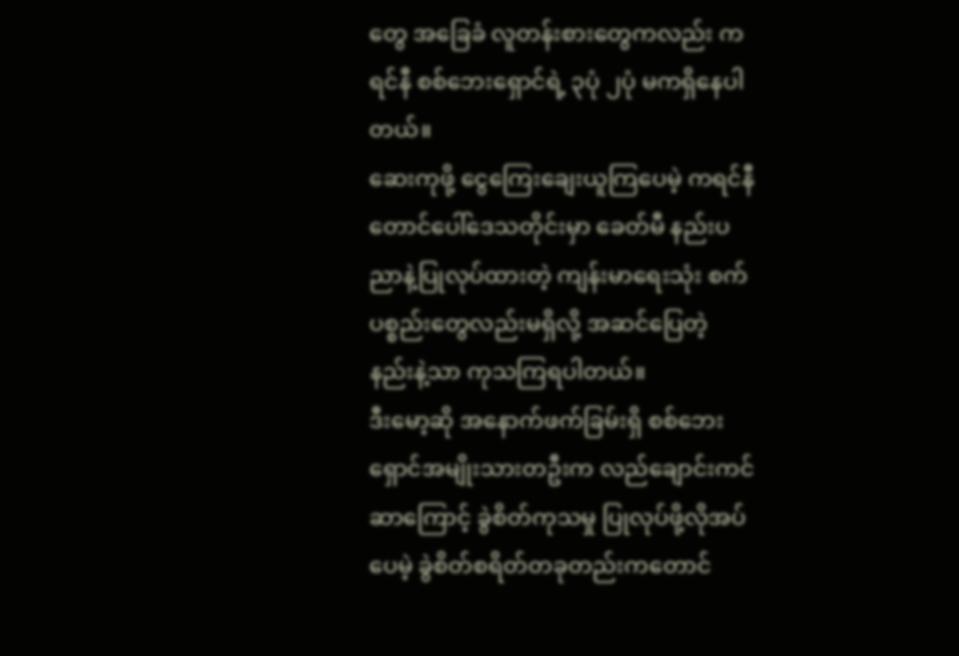တွေ အခြေခံ လူတန်းစားတွေကလည်း ကရင်နီ စစ်ဘေးရှောင်ရဲ့ ၃ပုံ ၂ပုံ မကရှိနေပါတယ်။
ဆေးကုဖို့ ငွေကြေးချေးယူကြပေမဲ့ ကရင်နီ တောင်ပေါ်ဒေသတိုင်းမှာ ခေတ်မီ နည်းပညာနဲ့ပြုလုပ်ထားတဲ့ ကျန်းမာရေးသုံး စက်ပစ္စည်းတွေလည်းမရှိလို့ အဆင်ပြေတဲ့ နည်းနဲ့သာ ကုသကြရပါတယ်။
ဒီးမော့ဆို အနောက်ဖက်ခြမ်းရှိ စစ်ဘေးရှောင်အမျိုးသားတဦးက လည်ချောင်းကင်ဆာကြောင့် ခွဲစိတ်ကုသမှု ပြုလုပ်ဖို့လိုအပ်ပေမဲ့ ခွဲစိတ်စရိတ်တခုတည်းကတောင်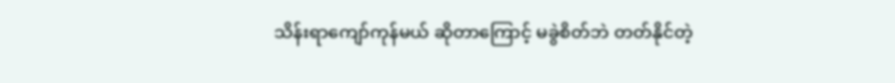သိန်းရာကျော်ကုန်မယ် ဆိုတာကြောင့် မခွဲစိတ်ဘဲ တတ်နိုင်တဲ့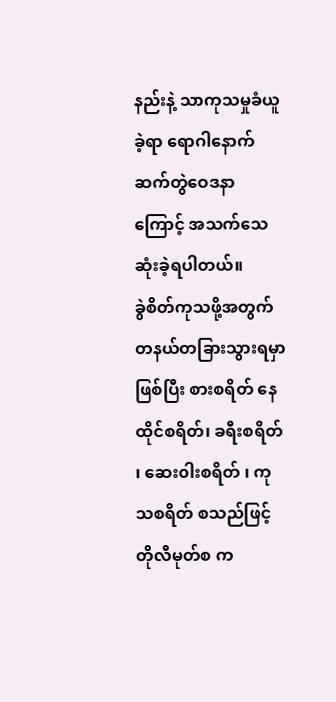နည်းနဲ့ သာကုသမှုခံယူခဲ့ရာ ရောဂါနောက်ဆက်တွဲဝေဒနာကြောင့် အသက်သေဆုံးခဲ့ရပါတယ်။
ခွဲစိတ်ကုသဖို့အတွက် တနယ်တခြားသွားရမှာဖြစ်ပြီး စားစရိတ် နေထိုင်စရိတ်၊ ခရီးစရိတ် ၊ ဆေး၀ါးစရိတ် ၊ ကုသစရိတ် စသည်ဖြင့် တိုလီမုတ်စ က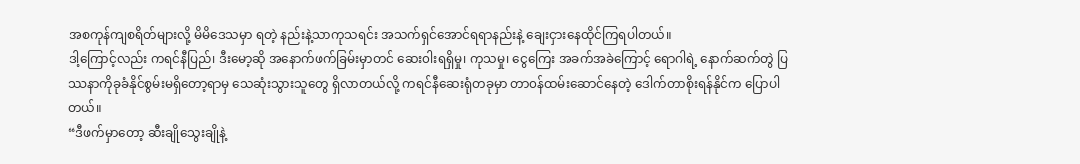အစကုန်ကျစရိတ်များလို့ မိမိဒေသမှာ ရတဲ့ နည်းနဲ့သာကုသရင်း အသက်ရှင်အောင်ရရာနည်းနဲ့ ချေးငှားနေထိုင်ကြရပါတယ်။
ဒါ့ကြောင့်လည်း ကရင်နီပြည်၊ ဒီးမော့ဆို အနောက်ဖက်ခြမ်းမှာတင် ဆေး၀ါးရရှိမှု၊ ကုသမှု၊ ငွေကြေး အခက်အခဲကြောင့် ရောဂါရဲ့ နောက်ဆက်တွဲ ပြဿနာကိုခုခံနိုင်စွမ်းမရှိတော့ရာမှ သေဆုံးသွားသူတွေ ရှိလာတယ်လို့ ကရင်နီဆေးရုံတခုမှာ တာ၀န်ထမ်းဆောင်နေတဲ့ ဒေါက်တာစိုးရန်နိုင်က ပြောပါတယ်။
“ဒီဖက်မှာတော့ ဆီးချိုသွေးချိုနဲ့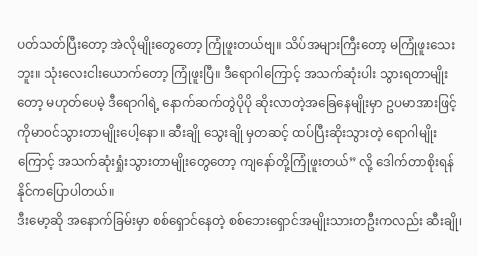ပတ်သတ်ပြီးတော့ အဲလိုမျိုးတွေတော့ ကြုံဖူးတယ်ဗျ။ သိပ်အများကြီးတော့ မကြုံဖူးသေးဘူး။ သုံးလေးငါးယောက်တော့ ကြုံဖူးပြီ။ ဒီရောဂါကြောင့် အသက်ဆုံးပါး သွားရတာမျိုးတော့ မဟုတ်ပေမဲ့ ဒီရောဂါရဲ့ နောက်ဆက်တွဲပိုပို ဆိုးလာတဲ့အခြေနေမျိုးမှာ ဥပမာအားဖြင့် ကိုမာ၀င်သွားတာမျိုးပေါ့နော။ ဆီးချို သွေးချို မှတဆင့် ထပ်ပြီးဆိုးသွားတဲ့ ရောဂါမျိုးကြောင့် အသက်ဆုံးရှုံးသွားတာမျိုးတွေတော့ ကျနော်တို့ကြုံဖူးတယ်” လို့ ဒေါက်တာစိုးရန်နိုင်ကပြောပါတယ်။
ဒီးမော့ဆို အနောက်ခြမ်းမှာ စစ်ရှောင်နေတဲ့ စစ်ဘေးရှောင်အမျိုးသားတဦးကလည်း ဆီးချို၊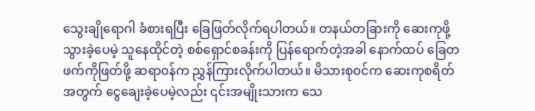သွေးချိုရောဂါ ခံစားရပြီး ခြေဖြတ်လိုက်ရပါတယ်။ တနယ်တခြားကို ဆေးကုဖို့သွားခဲ့ပေမဲ့ သူနေထိုင်တဲ့ စစ်ရှောင်စခန်းကို ပြန်ရောက်တဲ့အခါ နောက်ထပ် ခြေတဖက်ကိုဖြတ်ဖို့ ဆရာ၀န်က ညွှန်ကြားလိုက်ပါတယ်။ မိသားစု၀င်က ဆေးကုစရိတ်အတွက် ငွေချေးခဲ့ပေမဲ့လည်း ၎င်းအမျိုးသားက သေ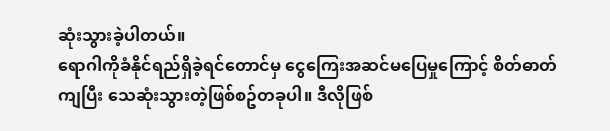ဆုံးသွားခဲ့ပါတယ်။
ရောဂါကိုခံနိုင်ရည်ရှိခဲ့ရင်တောင်မှ ငွေကြေးအဆင်မပြေမှုကြောင့် စိတ်ဓာတ်ကျပြီး သေဆုံးသွားတဲ့ဖြစ်စဥ်တခုပါ။ ဒီလိုဖြစ်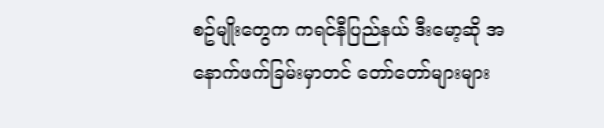စဥ်မျိုးတွေက ကရင်နီပြည်နယ် ဒီးမော့ဆို အနောက်ဖက်ခြမ်းမှာတင် တော်တော်များများ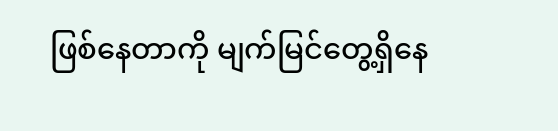ဖြစ်နေတာကို မျက်မြင်တွေ့ရှိနေ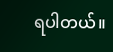ရပါတယ်။